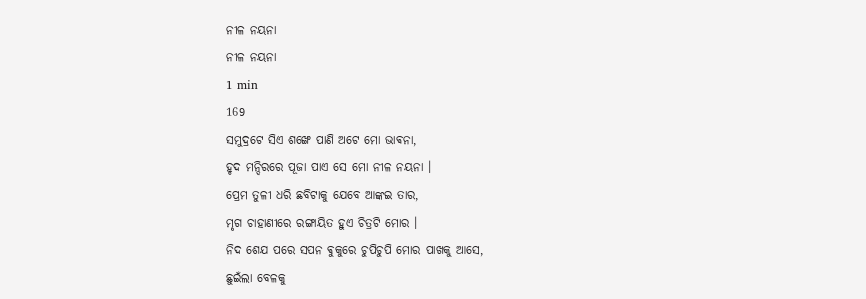ନୀଳ ନୟନା
ନୀଳ ନୟନା
1 min
169
ସମୁଦ୍ରଟେ ସିଏ ଶଙ୍ଖେ ପାଣି ଅଟେ ମୋ ଭାଵନା,
ହୃଦ ମନ୍ଦିରରେ ପୂଜା ପାଏ ସେ ମୋ ନୀଳ ନୟନା ।
ପ୍ରେମ ତୁଳୀ ଧରି ଛବିଟାକୁ ଯେବେ ଆଙ୍କଇ ତାର,
ମୃଗ ଚାହାଣୀରେ ରଙ୍ଗାୟିତ ହୁଏ ଚିତ୍ରଟି ମୋର ।
ନିଦ ଶେଯ ପରେ ସପନ ଵୁକୁରେ ଚୁପିଚୁପି ମୋର ପାଖକୁ ଆସେ,
ଛୁଇଁଲା ବେଳକୁ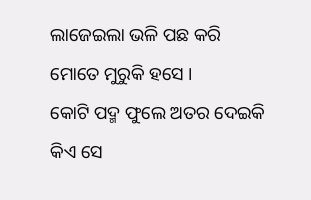ଲାଜେଇଲା ଭଳି ପଛ କରି ମୋତେ ମୁରୁକି ହସେ ।
କୋଟି ପଦ୍ମ ଫୁଲେ ଅତର ଦେଇକି କିଏ ସେ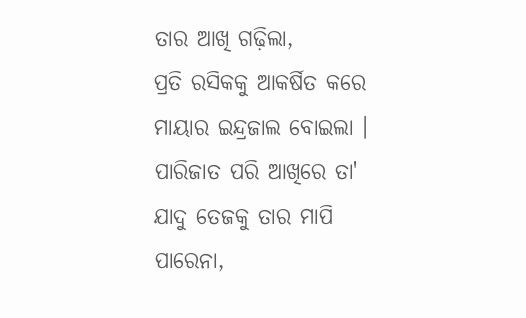ତାର ଆଖି ଗଢ଼ିଲା,
ପ୍ରତି ରସିକକୁ ଆକର୍ଷିତ କରେ ମାୟାର ଇନ୍ଦ୍ରଜାଲ ବୋଇଲା ।
ପାରିଜାତ ପରି ଆଖିରେ ତା' ଯାଦୁ ତେଜକୁ ତାର ମାପି ପାରେନା,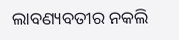ଲାବଣ୍ୟବତୀର ନକଲି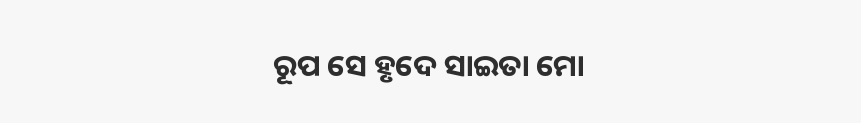ରୂପ ସେ ହୃଦେ ସାଇତା ମୋ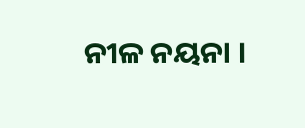ନୀଳ ନୟନା ।